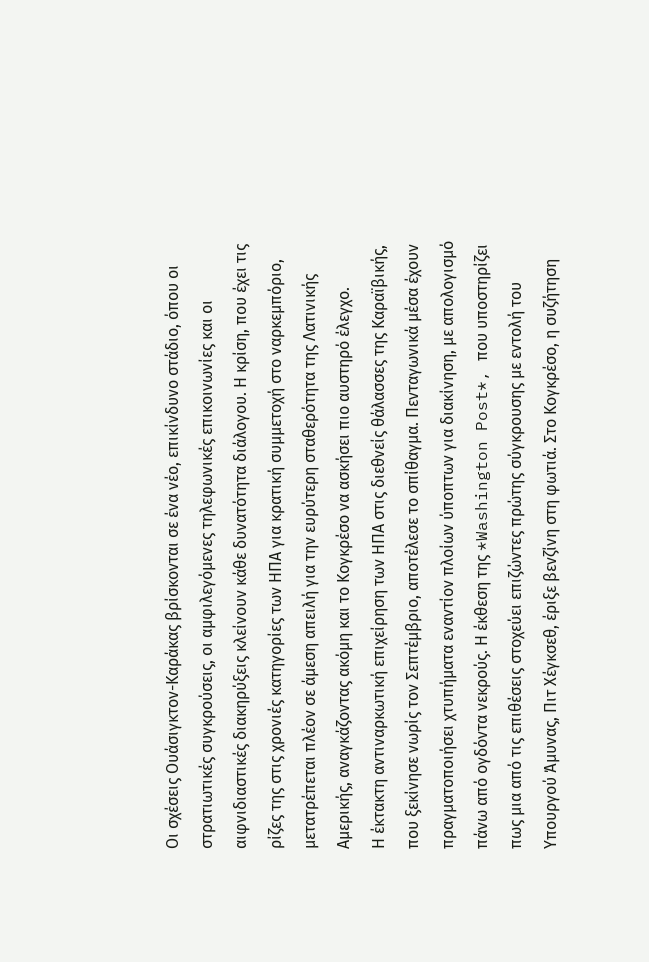Οι σχέσεις Ουάσιγκτον-Καράκας βρίσκονται σε ένα νέο, επικίνδυνο στάδιο, όπου οι στρατιωτικές συγκρούσεις, οι αμφιλεγόμενες τηλεφωνικές επικοινωνίες και οι αιφνιδιαστικές διακηρύξεις κλείνουν κάθε δυνατότητα διάλογου. Η κρίση, που έχει τις ρίζες της στις χρονιές κατηγορίες των ΗΠΑ για κρατική συμμετοχή στο ναρκεμπόριο, μετατρέπεται πλέον σε άμεση απειλή για την ευρύτερη σταθερότητα της Λατινικής Αμερικής, αναγκάζοντας ακόμη και το Κογκρέσο να ασκήσει πιο αυστηρό έλεγχο.
Η έκτακτη αντιναρκωτική επιχείρηση των ΗΠΑ στις διεθνείς θάλασσες της Καραϊβικής, που ξεκίνησε νωρίς τον Σεπτέμβριο, αποτέλεσε το σπίθαγμα. Πενταγωνικά μέσα έχουν πραγματοποιήσει χτυπήματα εναντίον πλοίων ύποπτων για διακίνηση, με απολογισμό πάνω από ογδόντα νεκρούς. Η έκθεση της *Washington Post*, που υποστηρίζει πως μια από τις επιθέσεις στοχεύει επιζώντες πρώτης σύγκρουσης με εντολή του Υπουργού Άμυνας, Πιτ Χέγκσεθ, έριξε βενζίνη στη φωτιά. Στο Κογκρέσο, η συζήτηση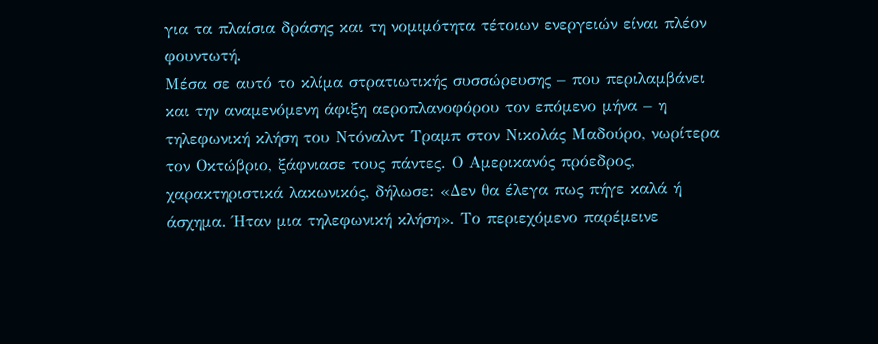για τα πλαίσια δράσης και τη νομιμότητα τέτοιων ενεργειών είναι πλέον φουντωτή.
Μέσα σε αυτό το κλίμα στρατιωτικής συσσώρευσης – που περιλαμβάνει και την αναμενόμενη άφιξη αεροπλανοφόρου τον επόμενο μήνα – η τηλεφωνική κλήση του Ντόναλντ Τραμπ στον Νικολάς Μαδούρο, νωρίτερα τον Οκτώβριο, ξάφνιασε τους πάντες. Ο Αμερικανός πρόεδρος, χαρακτηριστικά λακωνικός, δήλωσε: «Δεν θα έλεγα πως πήγε καλά ή άσχημα. Ήταν μια τηλεφωνική κλήση». Το περιεχόμενο παρέμεινε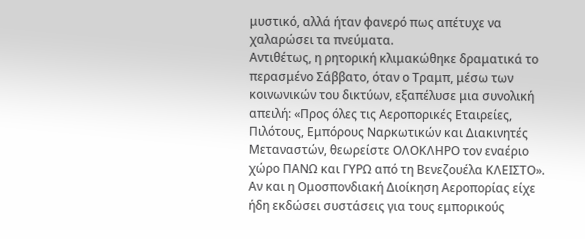μυστικό, αλλά ήταν φανερό πως απέτυχε να χαλαρώσει τα πνεύματα.
Αντιθέτως, η ρητορική κλιμακώθηκε δραματικά το περασμένο Σάββατο, όταν ο Τραμπ, μέσω των κοινωνικών του δικτύων, εξαπέλυσε μια συνολική απειλή: «Προς όλες τις Αεροπορικές Εταιρείες, Πιλότους, Εμπόρους Ναρκωτικών και Διακινητές Μεταναστών, θεωρείστε ΟΛΟΚΛΗΡΟ τον εναέριο χώρο ΠΑΝΩ και ΓΥΡΩ από τη Βενεζουέλα ΚΛΕΙΣΤΟ». Αν και η Ομοσπονδιακή Διοίκηση Αεροπορίας είχε ήδη εκδώσει συστάσεις για τους εμπορικούς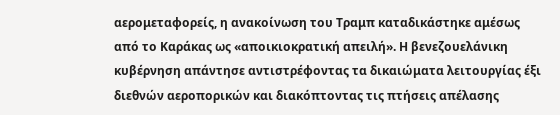αερομεταφορείς, η ανακοίνωση του Τραμπ καταδικάστηκε αμέσως από το Καράκας ως «αποικιοκρατική απειλή». Η βενεζουελάνικη κυβέρνηση απάντησε αντιστρέφοντας τα δικαιώματα λειτουργίας έξι διεθνών αεροπορικών και διακόπτοντας τις πτήσεις απέλασης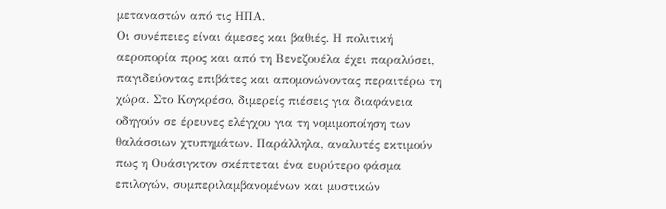μεταναστών από τις ΗΠΑ.
Οι συνέπειες είναι άμεσες και βαθιές. Η πολιτική αεροπορία προς και από τη Βενεζουέλα έχει παραλύσει, παγιδεύοντας επιβάτες και απομονώνοντας περαιτέρω τη χώρα. Στο Κογκρέσο, διμερείς πιέσεις για διαφάνεια οδηγούν σε έρευνες ελέγχου για τη νομιμοποίηση των θαλάσσιων χτυπημάτων. Παράλληλα, αναλυτές εκτιμούν πως η Ουάσιγκτον σκέπτεται ένα ευρύτερο φάσμα επιλογών, συμπεριλαμβανομένων και μυστικών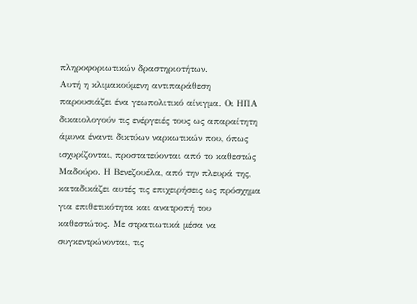πληροφοριωτικών δραστηριοτήτων.
Αυτή η κλιμακούμενη αντιπαράθεση παρουσιάζει ένα γεωπολιτικό αίνιγμα. Οι ΗΠΑ δικαιολογούν τις ενέργειές τους ως απαραίτητη άμυνα έναντι δικτύων ναρκωτικών που, όπως ισχυρίζονται, προστατεύονται από το καθεστώς Μαδούρο. Η Βενεζουέλα, από την πλευρά της, καταδικάζει αυτές τις επιχειρήσεις ως πρόσχημα για επιθετικότητα και ανατροπή του καθεστώτος. Με στρατιωτικά μέσα να συγκεντρώνονται, τις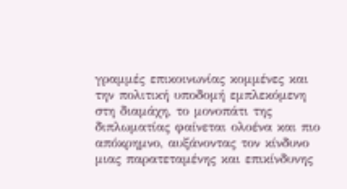γραμμές επικοινωνίας κομμένες και την πολιτική υποδομή εμπλεκόμενη στη διαμάχη, το μονοπάτι της διπλωματίας φαίνεται ολοένα και πιο απόκρημνο, αυξάνοντας τον κίνδυνο μιας παρατεταμένης και επικίνδυνης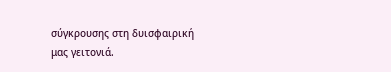σύγκρουσης στη δυισφαιρική μας γειτονιά.